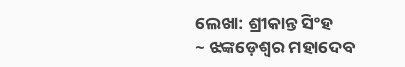ଲେଖା: ଶ୍ରୀକାନ୍ତ ସିଂହ
~ ଝଙ୍କଡ଼େଶ୍ୱର ମହାଦେବ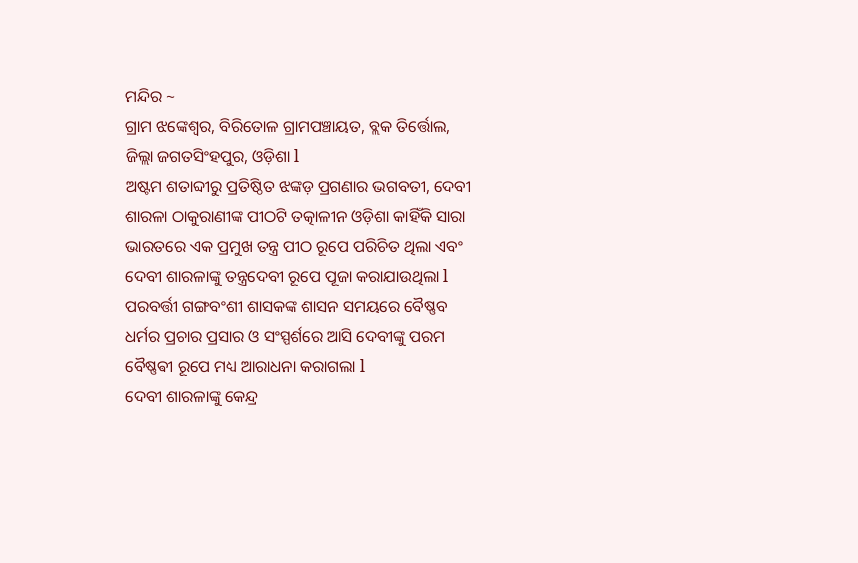ମନ୍ଦିର ~
ଗ୍ରାମ ଝଙ୍କେଶ୍ୱର, ବିରିତୋଳ ଗ୍ରାମପଞ୍ଚାୟତ, ବ୍ଲକ ତିର୍ତ୍ତୋଲ, ଜିଲ୍ଲା ଜଗତସିଂହପୁର, ଓଡ଼ିଶା l
ଅଷ୍ଟମ ଶତାବ୍ଦୀରୁ ପ୍ରତିଷ୍ଠିତ ଝଙ୍କଡ଼ ପ୍ରଗଣାର ଭଗବତୀ, ଦେବୀ ଶାରଳା ଠାକୁରାଣୀଙ୍କ ପୀଠଟି ତତ୍କାଳୀନ ଓଡ଼ିଶା କାହିଁକି ସାରା ଭାରତରେ ଏକ ପ୍ରମୁଖ ତନ୍ତ୍ର ପୀଠ ରୂପେ ପରିଚିତ ଥିଲା ଏବଂ ଦେବୀ ଶାରଳାଙ୍କୁ ତନ୍ତ୍ରଦେବୀ ରୂପେ ପୂଜା କରାଯାଉଥିଲା l ପରବର୍ତ୍ତୀ ଗଙ୍ଗବଂଶୀ ଶାସକଙ୍କ ଶାସନ ସମୟରେ ବୈଷ୍ଣବ ଧର୍ମର ପ୍ରଚାର ପ୍ରସାର ଓ ସଂସ୍ପର୍ଶରେ ଆସି ଦେବୀଙ୍କୁ ପରମ ବୈଷ୍ଣଵୀ ରୂପେ ମଧ୍ୟ ଆରାଧନା କରାଗଲା l
ଦେବୀ ଶାରଳାଙ୍କୁ କେନ୍ଦ୍ର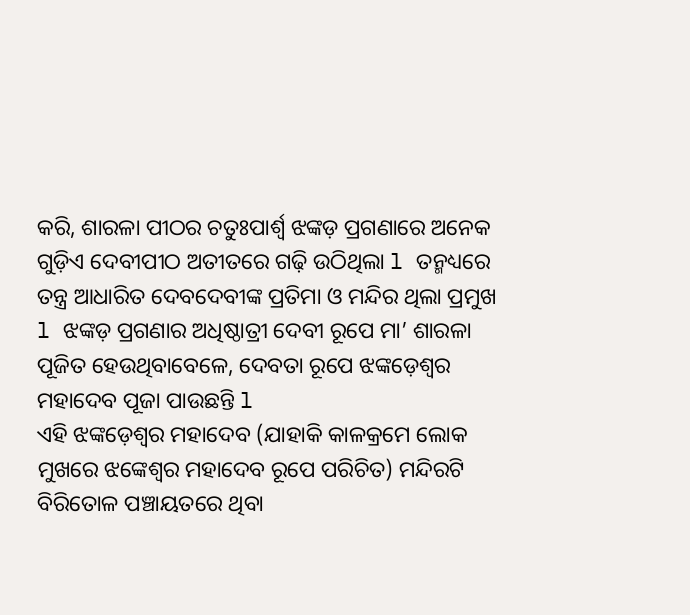କରି, ଶାରଳା ପୀଠର ଚତୁଃପାର୍ଶ୍ୱ ଝଙ୍କଡ଼ ପ୍ରଗଣାରେ ଅନେକ ଗୁଡ଼ିଏ ଦେବୀପୀଠ ଅତୀତରେ ଗଢ଼ି ଉଠିଥିଲା l ତନ୍ମଧ୍ୟରେ ତନ୍ତ୍ର ଆଧାରିତ ଦେବଦେବୀଙ୍କ ପ୍ରତିମା ଓ ମନ୍ଦିର ଥିଲା ପ୍ରମୁଖ l ଝଙ୍କଡ଼ ପ୍ରଗଣାର ଅଧିଷ୍ଠାତ୍ରୀ ଦେବୀ ରୂପେ ମା’ ଶାରଳା ପୂଜିତ ହେଉଥିବାବେଳେ, ଦେବତା ରୂପେ ଝଙ୍କଡ଼େଶ୍ୱର ମହାଦେବ ପୂଜା ପାଉଛନ୍ତି l
ଏହି ଝଙ୍କଡ଼େଶ୍ୱର ମହାଦେବ (ଯାହାକି କାଳକ୍ରମେ ଲୋକ ମୁଖରେ ଝଙ୍କେଶ୍ୱର ମହାଦେବ ରୂପେ ପରିଚିତ) ମନ୍ଦିରଟି ବିରିତୋଳ ପଞ୍ଚାୟତରେ ଥିବା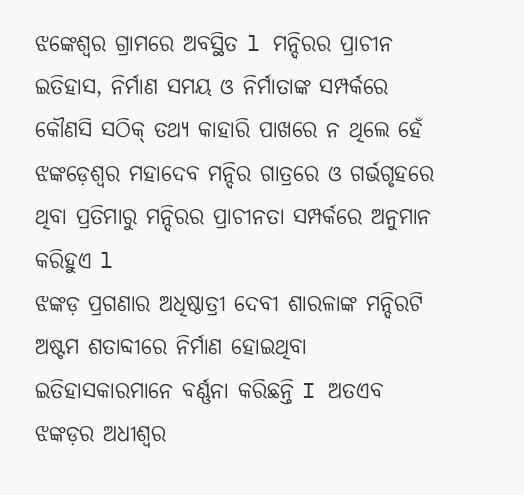ଝଙ୍କେଶ୍ୱର ଗ୍ରାମରେ ଅବସ୍ଥିତ l ମନ୍ଦିରର ପ୍ରାଚୀନ ଇତିହାସ, ନିର୍ମାଣ ସମୟ ଓ ନିର୍ମାତାଙ୍କ ସମ୍ପର୍କରେ କୌଣସି ସଠିକ୍ ତଥ୍ୟ କାହାରି ପାଖରେ ନ ଥିଲେ ହେଁ ଝଙ୍କଡ଼େଶ୍ୱର ମହାଦେବ ମନ୍ଦିର ଗାତ୍ରରେ ଓ ଗର୍ଭଗୃହରେ ଥିବା ପ୍ରତିମାରୁ ମନ୍ଦିରର ପ୍ରାଚୀନତା ସମ୍ପର୍କରେ ଅନୁମାନ କରିହୁଏ l
ଝଙ୍କଡ଼ ପ୍ରଗଣାର ଅଧିଷ୍ଠାତ୍ରୀ ଦେବୀ ଶାରଳାଙ୍କ ମନ୍ଦିରଟି ଅଷ୍ଟମ ଶତାବ୍ଦୀରେ ନିର୍ମାଣ ହୋଇଥିବା ଇତିହାସକାରମାନେ ବର୍ଣ୍ଣନା କରିଛନ୍ତି I ଅତଏବ ଝଙ୍କଡ଼ର ଅଧୀଶ୍ୱର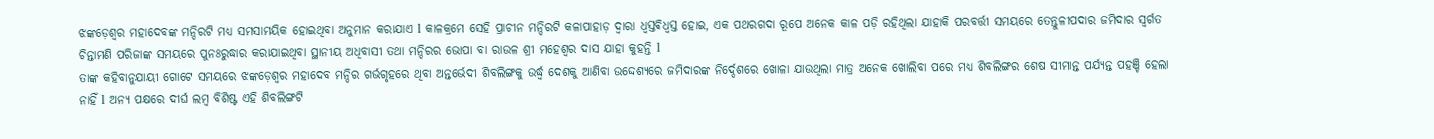ଝଙ୍କଡ଼େଶ୍ୱର ମହାଦେବଙ୍କ ମନ୍ଦିରଟି ମଧ୍ୟ ସମସାମୟିକ ହୋଇଥିବା ଅନୁମାନ କରାଯାଏ l କାଳକ୍ରମେ ସେହି ପ୍ରାଚୀନ ମନ୍ଦିରଟି କଳାପାହାଡ଼ ଦ୍ୱାରା ଧ୍ୱସ୍ତଵିଧ୍ଵସ୍ତ ହୋଇ, ଏକ ପଥରଗଦା ରୂପେ ଅନେକ କାଳ ପଡ଼ି ରହିଥିଲା ଯାହାକି ପରବର୍ତ୍ତୀ ସମୟରେ ତେନ୍ତୁଳୀପଦାର ଜମିଦାର ସ୍ବର୍ଗତ ଚିନ୍ତାମଣି ପରିଜାଙ୍କ ସମୟରେ ପୁନଃରୁଦ୍ଧାର କରାଯାଇଥିବା ସ୍ଥାନୀୟ ଅଧିବାସୀ ତଥା ମନ୍ଦିରର ଭୋପା ବା ରାଉଳ ଶ୍ରୀ ମହେଶ୍ୱର ଦାସ ଯାହା କୁହନ୍ତି l
ତାଙ୍କ କହିବାନୁଯାୟୀ ଗୋଟେ ସମୟରେ ଝଙ୍କଡ଼େଶ୍ୱର ମହାଦେବ ମନ୍ଦିର ଗର୍ଭଗୃହରେ ଥିବା ଅନ୍ତର୍ଭେଦୀ ଶିବଲିଙ୍ଗକୁ ଉର୍ଦ୍ଧ୍ଵ ଦେଶକୁ ଆଣିବା ଉଦ୍ଦେଶ୍ୟରେ ଜମିଦାରଙ୍କ ନିର୍ଦ୍ଦେଶରେ ଖୋଳା ଯାଉଥିଲା ମାତ୍ର ଅନେକ ଖୋଲିବା ପରେ ମଧ୍ୟ ଶିବଲିଙ୍ଗର ଶେଷ ସୀମାନ୍ତ ପର୍ଯ୍ୟନ୍ତ ପହଞ୍ଚି ହେଲା ନାହିଁ l ଅନ୍ୟ ପକ୍ଷରେ ଦୀର୍ଘ ଲମ୍ବ ବିଶିଷ୍ଟ ଏହି ଶିବଲିଙ୍ଗଟି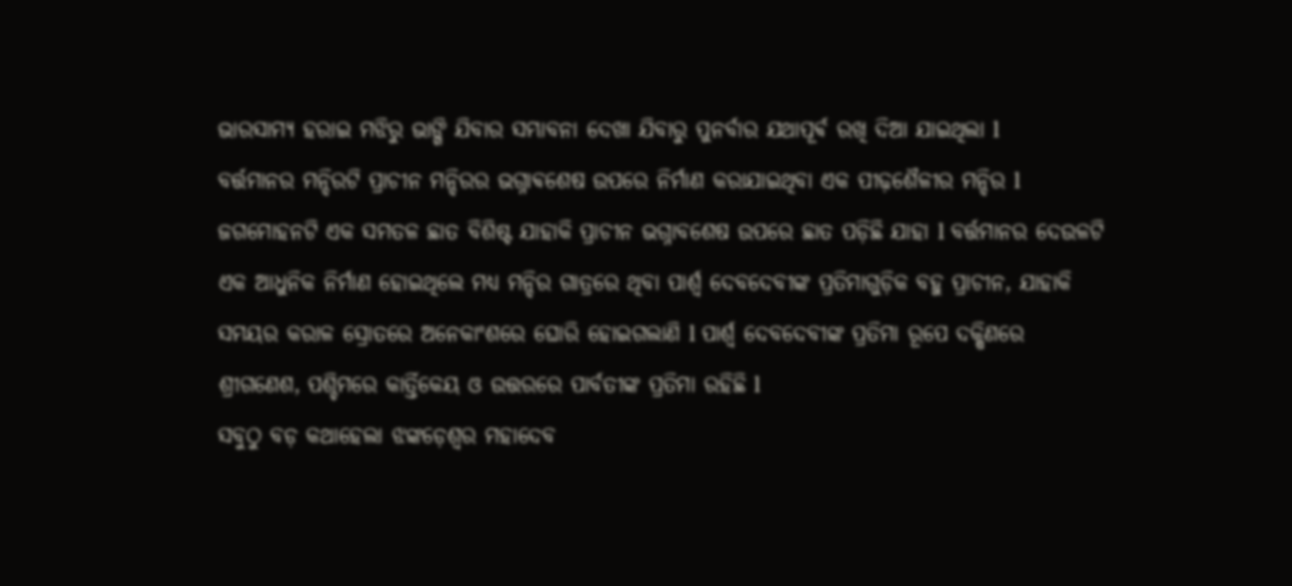ଭାରସାମ୍ୟ ହରାଇ ମଝିରୁ ଭାଙ୍ଗି ଯିବାର ସମ୍ଭାବନା ଦେଖା ଯିବାରୁ ପୁନର୍ବାର ଯଥାପୂର୍ଵ ରଖି ଦିଆ ଯାଇଥିଲା l
ବର୍ତ୍ତମାନର ମନ୍ଦିରଟି ପ୍ରାଚୀନ ମନ୍ଦିରର ଭଗ୍ନାଵଶେଷ ଉପରେ ନିର୍ମାଣ କରାଯାଇଥିବା ଏକ ପୀଢ଼ଶୈଳୀର ମନ୍ଦିର l ଜଗମୋହନଟି ଏକ ସମତଳ ଛାତ ବିଶିଷ୍ଟ ଯାହାକି ପ୍ରାଚୀନ ଭଗ୍ନାବଶେଷ ଉପରେ ଛାତ ପଡ଼ିଛି ଯାହା l ବର୍ତ୍ତମାନର ଦେଉଳଟି ଏକ ଆଧୁନିକ ନିର୍ମାଣ ହୋଇଥିଲେ ମଧ୍ୟ ମନ୍ଦିର ଗାତ୍ରରେ ଥିବା ପାର୍ଶ୍ୱ ଦେବଦେବୀଙ୍କ ପ୍ରତିମାଗୁଡ଼ିକ ବହୁ ପ୍ରାଚୀନ, ଯାହାକି ସମୟର କରାଳ ସ୍ରୋତରେ ଅନେକାଂଶରେ ଘୋରି ହୋଇଗଲାଣି l ପାର୍ଶ୍ୱ ଦେବଦେବୀଙ୍କ ପ୍ରତିମା ରୂପେ ଦକ୍ଷିଣରେ ଶ୍ରୀଗଣେଶ, ପଶ୍ଚିମରେ କାର୍ତ୍ତିକେୟ ଓ ଉତ୍ତରରେ ପାର୍ବତୀଙ୍କ ପ୍ରତିମା ରହିଛି l
ସବୁଠୁ ବଡ଼ କଥାହେଲା ଝଙ୍କଡ଼େଶ୍ୱର ମହାଦେବ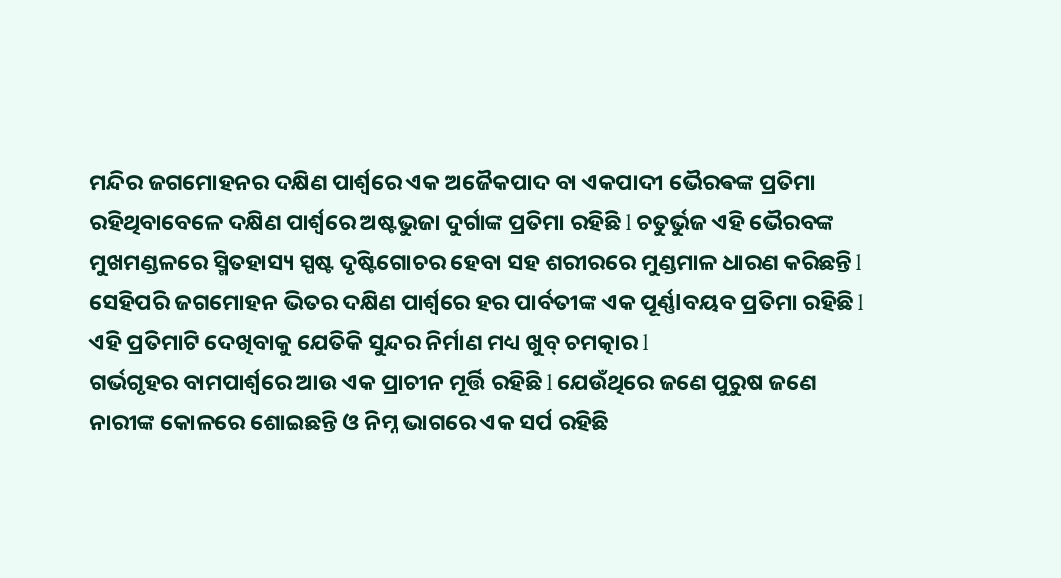ମନ୍ଦିର ଜଗମୋହନର ଦକ୍ଷିଣ ପାର୍ଶ୍ୱରେ ଏକ ଅଜୈକପାଦ ବା ଏକପାଦୀ ଭୈରଵଙ୍କ ପ୍ରତିମା ରହିଥିବାବେଳେ ଦକ୍ଷିଣ ପାର୍ଶ୍ୱରେ ଅଷ୍ଟଭୁଜା ଦୁର୍ଗାଙ୍କ ପ୍ରତିମା ରହିଛି l ଚତୁର୍ଭୁଜ ଏହି ଭୈରବଙ୍କ ମୁଖମଣ୍ଡଳରେ ସ୍ମିତହାସ୍ୟ ସ୍ପଷ୍ଟ ଦୃଷ୍ଟିଗୋଚର ହେବା ସହ ଶରୀରରେ ମୁଣ୍ଡମାଳ ଧାରଣ କରିଛନ୍ତି l ସେହିପରି ଜଗମୋହନ ଭିତର ଦକ୍ଷିଣ ପାର୍ଶ୍ୱରେ ହର ପାର୍ବତୀଙ୍କ ଏକ ପୂର୍ଣ୍ଣlବୟବ ପ୍ରତିମା ରହିଛି l ଏହି ପ୍ରତିମାଟି ଦେଖିବାକୁ ଯେତିକି ସୁନ୍ଦର ନିର୍ମାଣ ମଧ୍ୟ ଖୁବ୍ ଚମତ୍କାର l
ଗର୍ଭଗୃହର ବାମପାର୍ଶ୍ୱରେ ଆଉ ଏକ ପ୍ରାଚୀନ ମୂର୍ତ୍ତି ରହିଛି l ଯେଉଁଥିରେ ଜଣେ ପୁରୁଷ ଜଣେ ନାରୀଙ୍କ କୋଳରେ ଶୋଇଛନ୍ତି ଓ ନିମ୍ନ ଭାଗରେ ଏକ ସର୍ପ ରହିଛି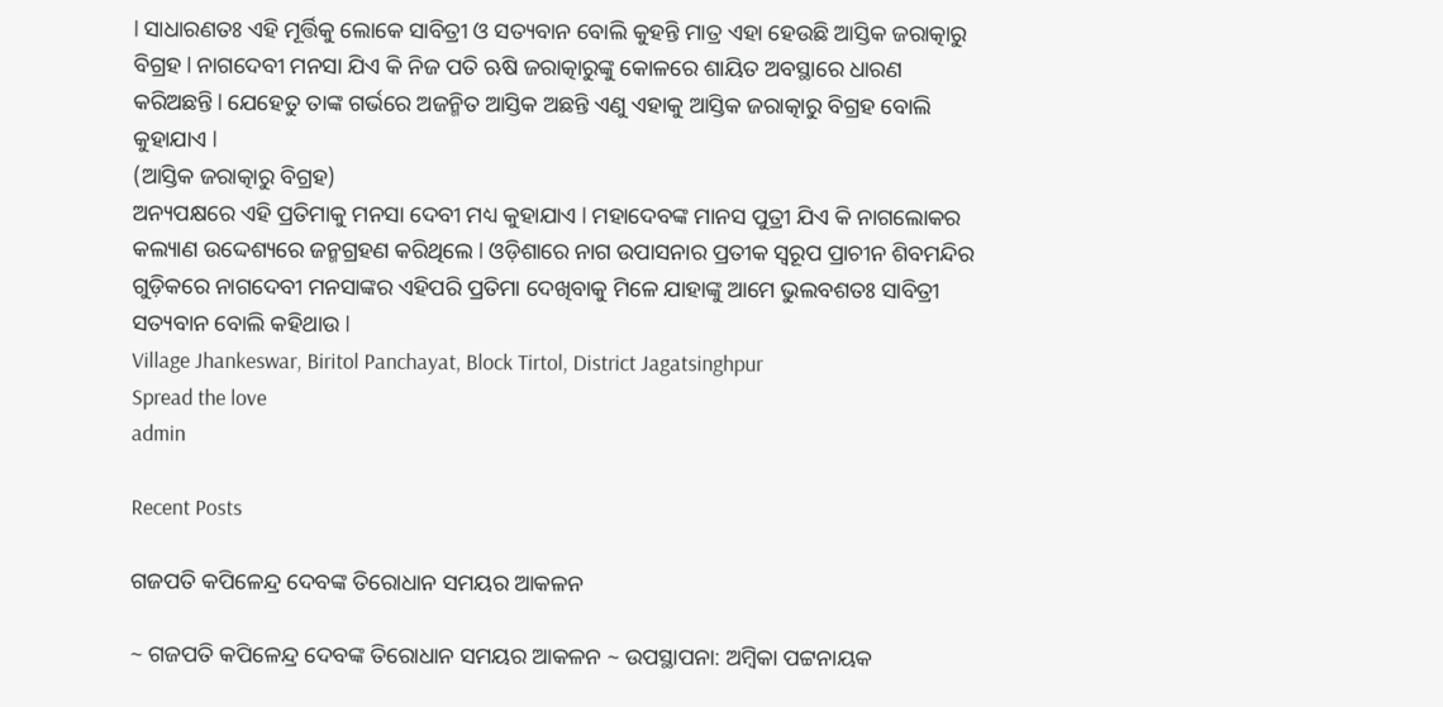l ସାଧାରଣତଃ ଏହି ମୂର୍ତ୍ତିକୁ ଲୋକେ ସାବିତ୍ରୀ ଓ ସତ୍ୟବାନ ବୋଲି କୁହନ୍ତି ମାତ୍ର ଏହା ହେଉଛି ଆସ୍ତିକ ଜରାତ୍କାରୁ ବିଗ୍ରହ l ନାଗଦେବୀ ମନସା ଯିଏ କି ନିଜ ପତି ଋଷି ଜରାତ୍କାରୁଙ୍କୁ କୋଳରେ ଶାୟିତ ଅବସ୍ଥାରେ ଧାରଣ କରିଅଛନ୍ତି l ଯେହେତୁ ତାଙ୍କ ଗର୍ଭରେ ଅଜନ୍ମିତ ଆସ୍ତିକ ଅଛନ୍ତି ଏଣୁ ଏହାକୁ ଆସ୍ତିକ ଜରାତ୍କାରୁ ବିଗ୍ରହ ବୋଲି କୁହାଯାଏ l
(ଆସ୍ତିକ ଜରାତ୍କାରୁ ବିଗ୍ରହ)
ଅନ୍ୟପକ୍ଷରେ ଏହି ପ୍ରତିମାକୁ ମନସା ଦେବୀ ମଧ୍ୟ କୁହାଯାଏ l ମହାଦେବଙ୍କ ମାନସ ପୁତ୍ରୀ ଯିଏ କି ନାଗଲୋକର କଲ୍ୟାଣ ଉଦ୍ଦେଶ୍ୟରେ ଜନ୍ମଗ୍ରହଣ କରିଥିଲେ l ଓଡ଼ିଶାରେ ନାଗ ଉପାସନାର ପ୍ରତୀକ ସ୍ୱରୂପ ପ୍ରାଚୀନ ଶିବମନ୍ଦିର ଗୁଡ଼ିକରେ ନାଗଦେବୀ ମନସାଙ୍କର ଏହିପରି ପ୍ରତିମା ଦେଖିବାକୁ ମିଳେ ଯାହାଙ୍କୁ ଆମେ ଭୁଲବଶତଃ ସାବିତ୍ରୀ ସତ୍ୟବାନ ବୋଲି କହିଥାଉ l
Village Jhankeswar, Biritol Panchayat, Block Tirtol, District Jagatsinghpur
Spread the love
admin

Recent Posts

ଗଜପତି କପିଳେନ୍ଦ୍ର ଦେବଙ୍କ ତିରୋଧାନ ସମୟର ଆକଳନ

~ ଗଜପତି କପିଳେନ୍ଦ୍ର ଦେବଙ୍କ ତିରୋଧାନ ସମୟର ଆକଳନ ~ ଉପସ୍ଥାପନା: ଅମ୍ବିକା ପଟ୍ଟନାୟକ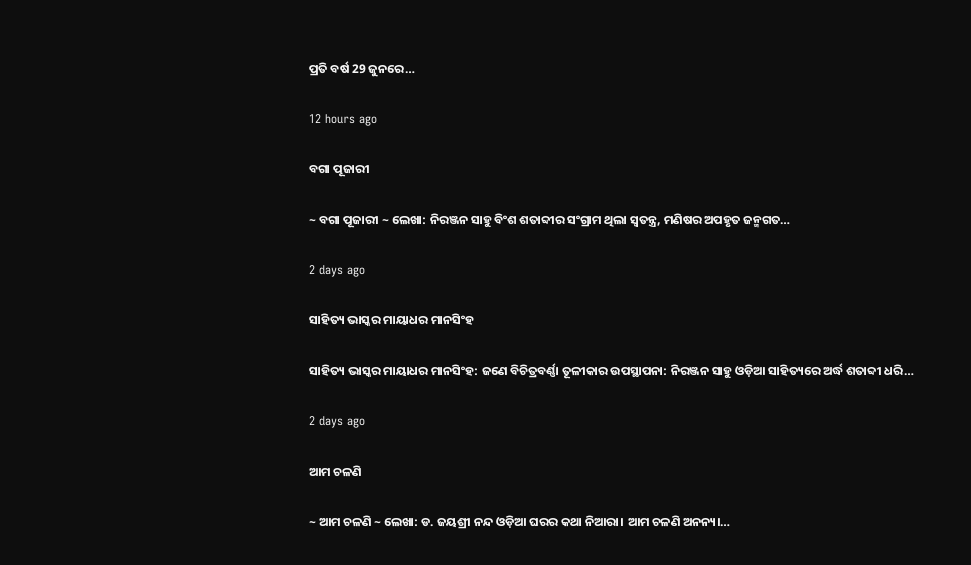ପ୍ରତି ବର୍ଷ 29 ଜୁନରେ…

12 hours ago

ବଗା ପୂଜାରୀ

~ ବଗା ପୂଜାରୀ ~ ଲେଖା: ନିରଞ୍ଜନ ସାହୁ ବିଂଶ ଶତାବ୍ଦୀର ସଂଗ୍ରାମ ଥିଲା ସ୍ଵତନ୍ତ୍ର, ମଣିଷର ଅପହୃତ ଜନ୍ମଗତ…

2 days ago

ସାହିତ୍ୟ ଭାସ୍କର ମାୟାଧର ମାନସିଂହ

ସାହିତ୍ୟ ଭାସ୍କର ମାୟାଧର ମାନସିଂହ: ଜଣେ ବିଚିତ୍ରବର୍ଣ୍ଣା ତୂଳୀକାର ଉପସ୍ଥାପନା: ନିରଞ୍ଜନ ସାହୁ ଓଡ଼ିଆ ସାହିତ୍ୟରେ ଅର୍ଦ୍ଧ ଶତାବ୍ଦୀ ଧରି…

2 days ago

ଆମ ଚଳଣି

~ ଆମ ଚଳଣି ~ ଲେଖା: ଡ. ଜୟଶ୍ରୀ ନନ୍ଦ ଓଡ଼ିଆ ଘରର କଥା ନିଆରା। ଆମ ଚଳଣି ଅନନ୍ୟ।…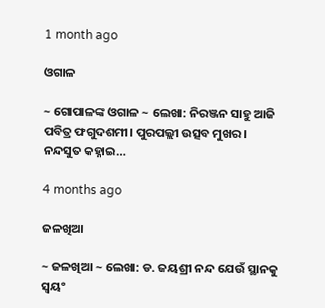1 month ago

ଓଗାଳ

~ ଗୋପାଳଙ୍କ ଓଗାଳ ~ ଲେଖା: ନିରଞ୍ଜନ ସାହୁ ଆଜି ପବିତ୍ର ଫଗୁଦଶମୀ। ପୁରପଲ୍ଲୀ ଉତ୍ସବ ମୁଖର। ନନ୍ଦସୁତ କହ୍ନାଇ…

4 months ago

ଜଳଖିଆ

~ ଜଳଖିଆ ~ ଲେଖା: ଡ. ଜୟଶ୍ରୀ ନନ୍ଦ ଯେଉଁ ସ୍ଥାନକୁ ସ୍ବୟଂ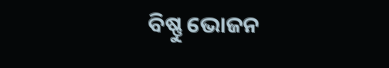ବିଷ୍ଣୁ ଭୋଜନ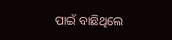ପାଇଁ ବାଛିଥିଲେ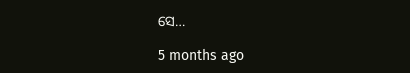ସେ…

5 months ago